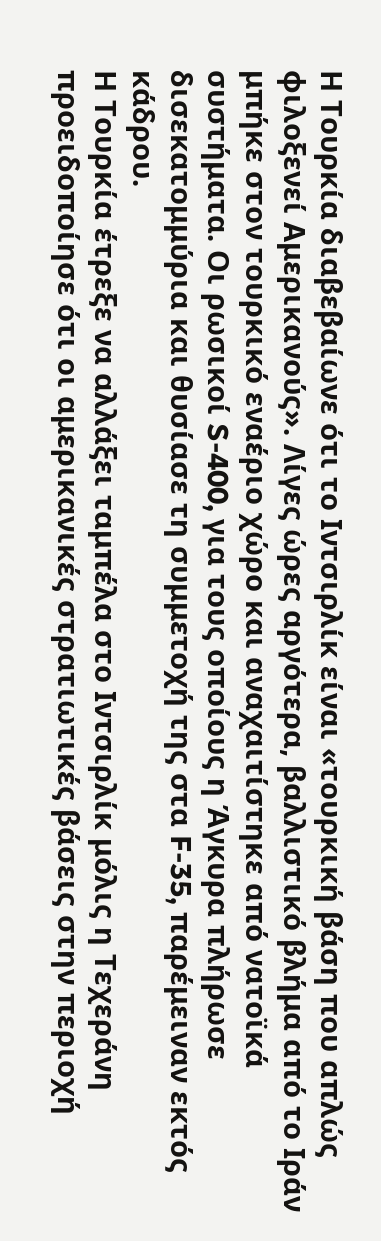Η Τουρκία διαβεβαίωνε ότι το Ιντσιρλίκ είναι «τουρκική βάση που απλώς φιλοξενεί Αμερικανούς». Λίγες ώρες αργότερα, βαλλιστικό βλήμα από το Ιράν μπήκε στον τουρκικό εναέριο χώρο και αναχαιτίστηκε από νατοϊκά συστήματα. Οι ρωσικοί S-400, για τους οποίους η Άγκυρα πλήρωσε δισεκατομμύρια και θυσίασε τη συμμετοχή της στα F-35, παρέμειναν εκτός κάδρου.
Η Τουρκία έτρεξε να αλλάξει ταμπέλα στο Ιντσιρλίκ μόλις η Τεχεράνη προειδοποίησε ότι οι αμερικανικές στρατιωτικές βάσεις στην περιοχή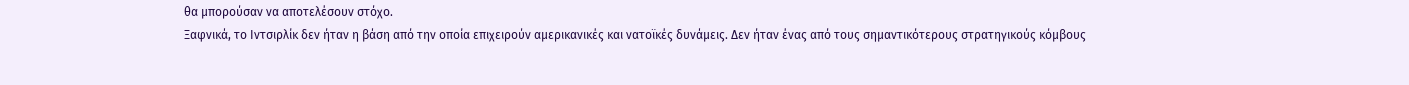θα μπορούσαν να αποτελέσουν στόχο.
Ξαφνικά, το Ιντσιρλίκ δεν ήταν η βάση από την οποία επιχειρούν αμερικανικές και νατοϊκές δυνάμεις. Δεν ήταν ένας από τους σημαντικότερους στρατηγικούς κόμβους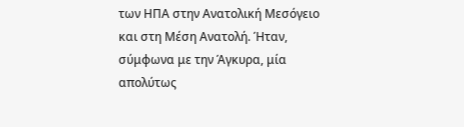των ΗΠΑ στην Ανατολική Μεσόγειο και στη Μέση Ανατολή. Ήταν, σύμφωνα με την Άγκυρα, μία απολύτως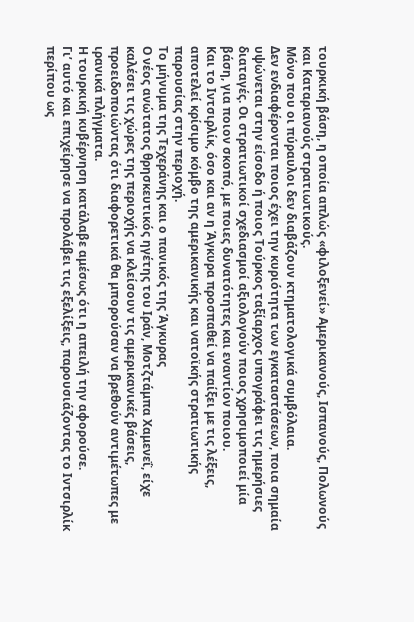τουρκική βάση, η οποία απλώς «φιλοξενεί» Αμερικανούς, Ισπανούς, Πολωνούς και Καταριανούς στρατιωτικούς.
Μόνο που οι πύραυλοι δεν διαβάζουν κτηματολογικά συμβόλαια.
Δεν ενδιαφέρονται ποιος έχει την κυριότητα των εγκαταστάσεων, ποια σημαία υψώνεται στην είσοδο ή ποιος Τούρκος ταξίαρχος υπογράφει τις ημερήσιες διαταγές. Οι στρατιωτικοί σχεδιασμοί αξιολογούν ποιος χρησιμοποιεί μία βάση, για ποιον σκοπό, με ποιες δυνατότητες και εναντίον ποιου.
Και το Ιντσιρλίκ, όσο και αν η Άγκυρα προσπαθεί να παίξει με τις λέξεις, αποτελεί κρίσιμο κόμβο της αμερικανικής και νατοϊκής στρατιωτικής παρουσίας στην περιοχή.
Το μήνυμα της Τεχεράνης και ο πανικός της Άγκυρας
Ο νέος ανώτατος θρησκευτικός ηγέτης του Ιράν, Μοτζτάμπα Χαμενεΐ, είχε καλέσει τις χώρες της περιοχής να κλείσουν τις αμερικανικές βάσεις, προειδοποιώντας ότι διαφορετικά θα μπορούσαν να βρεθούν αντιμέτωπες με ιρανικά πλήγματα.
Η τουρκική κυβέρνηση κατάλαβε αμέσως ότι η απειλή την αφορούσε.
Γι’ αυτό και επιχείρησε να προλάβει τις εξελίξεις, παρουσιάζοντας το Ιντσιρλίκ περίπου ως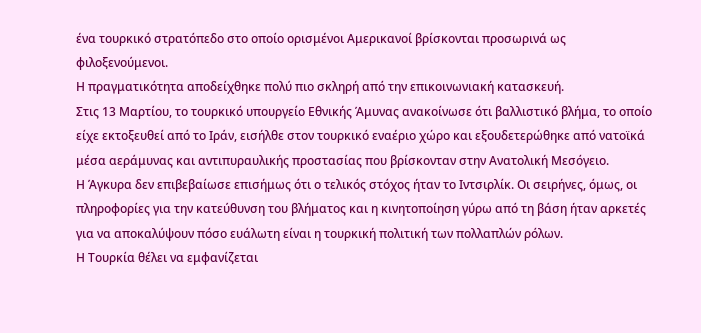ένα τουρκικό στρατόπεδο στο οποίο ορισμένοι Αμερικανοί βρίσκονται προσωρινά ως φιλοξενούμενοι.
Η πραγματικότητα αποδείχθηκε πολύ πιο σκληρή από την επικοινωνιακή κατασκευή.
Στις 13 Μαρτίου, το τουρκικό υπουργείο Εθνικής Άμυνας ανακοίνωσε ότι βαλλιστικό βλήμα, το οποίο είχε εκτοξευθεί από το Ιράν, εισήλθε στον τουρκικό εναέριο χώρο και εξουδετερώθηκε από νατοϊκά μέσα αεράμυνας και αντιπυραυλικής προστασίας που βρίσκονταν στην Ανατολική Μεσόγειο.
Η Άγκυρα δεν επιβεβαίωσε επισήμως ότι ο τελικός στόχος ήταν το Ιντσιρλίκ. Οι σειρήνες, όμως, οι πληροφορίες για την κατεύθυνση του βλήματος και η κινητοποίηση γύρω από τη βάση ήταν αρκετές για να αποκαλύψουν πόσο ευάλωτη είναι η τουρκική πολιτική των πολλαπλών ρόλων.
Η Τουρκία θέλει να εμφανίζεται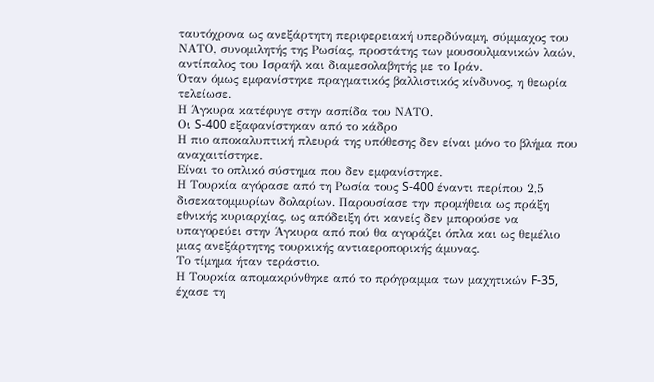ταυτόχρονα ως ανεξάρτητη περιφερειακή υπερδύναμη, σύμμαχος του ΝΑΤΟ, συνομιλητής της Ρωσίας, προστάτης των μουσουλμανικών λαών, αντίπαλος του Ισραήλ και διαμεσολαβητής με το Ιράν.
Όταν όμως εμφανίστηκε πραγματικός βαλλιστικός κίνδυνος, η θεωρία τελείωσε.
Η Άγκυρα κατέφυγε στην ασπίδα του ΝΑΤΟ.
Οι S-400 εξαφανίστηκαν από το κάδρο
Η πιο αποκαλυπτική πλευρά της υπόθεσης δεν είναι μόνο το βλήμα που αναχαιτίστηκε.
Είναι το οπλικό σύστημα που δεν εμφανίστηκε.
Η Τουρκία αγόρασε από τη Ρωσία τους S-400 έναντι περίπου 2,5 δισεκατομμυρίων δολαρίων. Παρουσίασε την προμήθεια ως πράξη εθνικής κυριαρχίας, ως απόδειξη ότι κανείς δεν μπορούσε να υπαγορεύει στην Άγκυρα από πού θα αγοράζει όπλα και ως θεμέλιο μιας ανεξάρτητης τουρκικής αντιαεροπορικής άμυνας.
Το τίμημα ήταν τεράστιο.
Η Τουρκία απομακρύνθηκε από το πρόγραμμα των μαχητικών F-35, έχασε τη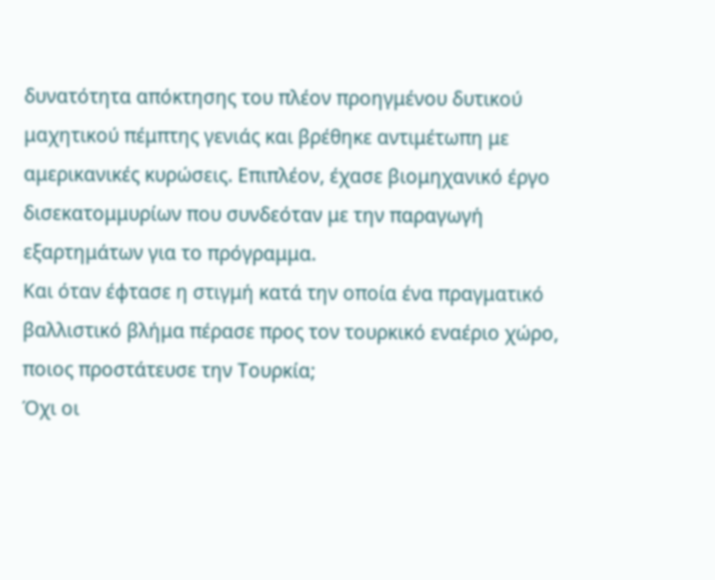δυνατότητα απόκτησης του πλέον προηγμένου δυτικού μαχητικού πέμπτης γενιάς και βρέθηκε αντιμέτωπη με αμερικανικές κυρώσεις. Επιπλέον, έχασε βιομηχανικό έργο δισεκατομμυρίων που συνδεόταν με την παραγωγή εξαρτημάτων για το πρόγραμμα.
Και όταν έφτασε η στιγμή κατά την οποία ένα πραγματικό βαλλιστικό βλήμα πέρασε προς τον τουρκικό εναέριο χώρο, ποιος προστάτευσε την Τουρκία;
Όχι οι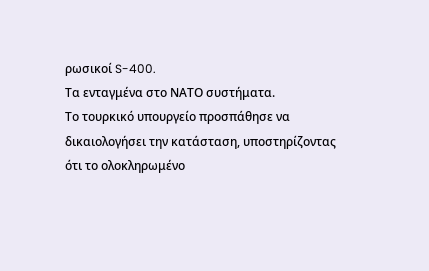ρωσικοί S-400.
Τα ενταγμένα στο ΝΑΤΟ συστήματα.
Το τουρκικό υπουργείο προσπάθησε να δικαιολογήσει την κατάσταση, υποστηρίζοντας ότι το ολοκληρωμένο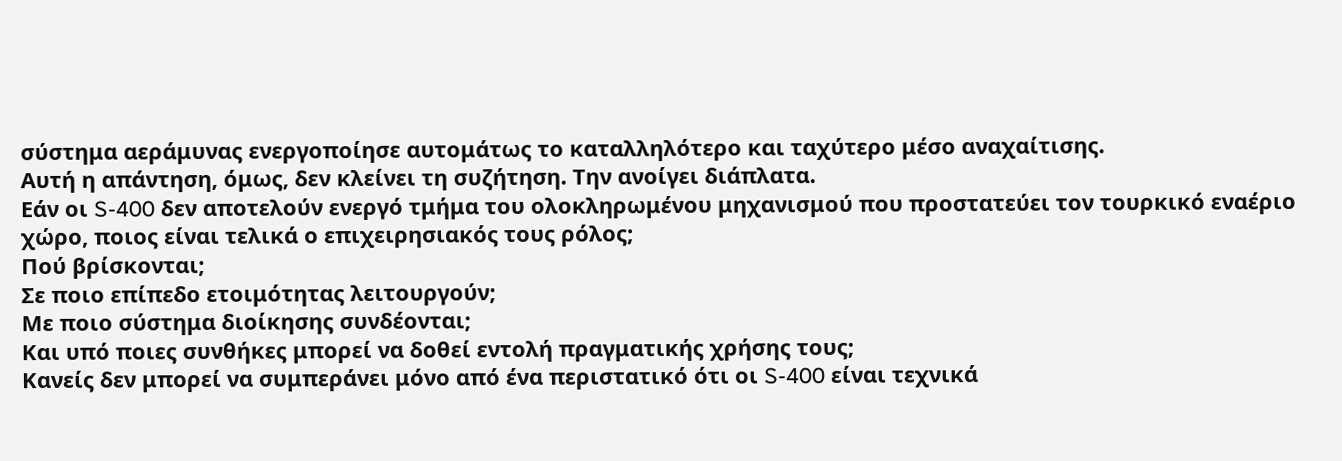σύστημα αεράμυνας ενεργοποίησε αυτομάτως το καταλληλότερο και ταχύτερο μέσο αναχαίτισης.
Αυτή η απάντηση, όμως, δεν κλείνει τη συζήτηση. Την ανοίγει διάπλατα.
Εάν οι S-400 δεν αποτελούν ενεργό τμήμα του ολοκληρωμένου μηχανισμού που προστατεύει τον τουρκικό εναέριο χώρο, ποιος είναι τελικά ο επιχειρησιακός τους ρόλος;
Πού βρίσκονται;
Σε ποιο επίπεδο ετοιμότητας λειτουργούν;
Με ποιο σύστημα διοίκησης συνδέονται;
Και υπό ποιες συνθήκες μπορεί να δοθεί εντολή πραγματικής χρήσης τους;
Κανείς δεν μπορεί να συμπεράνει μόνο από ένα περιστατικό ότι οι S-400 είναι τεχνικά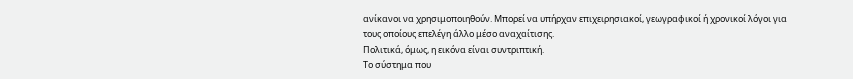ανίκανοι να χρησιμοποιηθούν. Μπορεί να υπήρχαν επιχειρησιακοί, γεωγραφικοί ή χρονικοί λόγοι για τους οποίους επελέγη άλλο μέσο αναχαίτισης.
Πολιτικά, όμως, η εικόνα είναι συντριπτική.
Το σύστημα που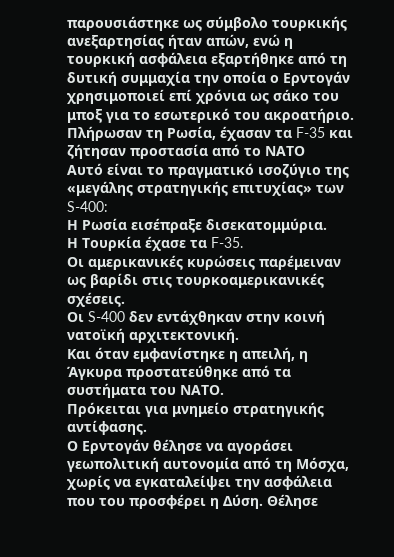παρουσιάστηκε ως σύμβολο τουρκικής ανεξαρτησίας ήταν απών, ενώ η τουρκική ασφάλεια εξαρτήθηκε από τη δυτική συμμαχία την οποία ο Ερντογάν χρησιμοποιεί επί χρόνια ως σάκο του μποξ για το εσωτερικό του ακροατήριο.
Πλήρωσαν τη Ρωσία, έχασαν τα F-35 και ζήτησαν προστασία από το ΝΑΤΟ
Αυτό είναι το πραγματικό ισοζύγιο της «μεγάλης στρατηγικής επιτυχίας» των S-400:
Η Ρωσία εισέπραξε δισεκατομμύρια.
Η Τουρκία έχασε τα F-35.
Οι αμερικανικές κυρώσεις παρέμειναν ως βαρίδι στις τουρκοαμερικανικές σχέσεις.
Οι S-400 δεν εντάχθηκαν στην κοινή νατοϊκή αρχιτεκτονική.
Και όταν εμφανίστηκε η απειλή, η Άγκυρα προστατεύθηκε από τα συστήματα του ΝΑΤΟ.
Πρόκειται για μνημείο στρατηγικής αντίφασης.
Ο Ερντογάν θέλησε να αγοράσει γεωπολιτική αυτονομία από τη Μόσχα, χωρίς να εγκαταλείψει την ασφάλεια που του προσφέρει η Δύση. Θέλησε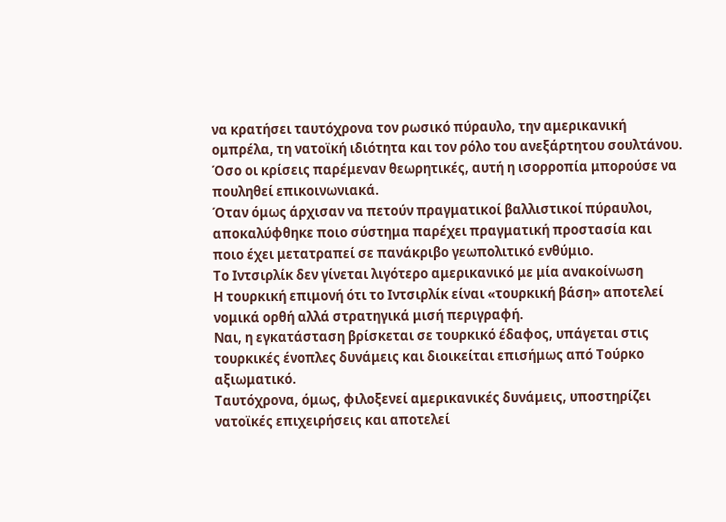να κρατήσει ταυτόχρονα τον ρωσικό πύραυλο, την αμερικανική ομπρέλα, τη νατοϊκή ιδιότητα και τον ρόλο του ανεξάρτητου σουλτάνου.
Όσο οι κρίσεις παρέμεναν θεωρητικές, αυτή η ισορροπία μπορούσε να πουληθεί επικοινωνιακά.
Όταν όμως άρχισαν να πετούν πραγματικοί βαλλιστικοί πύραυλοι, αποκαλύφθηκε ποιο σύστημα παρέχει πραγματική προστασία και ποιο έχει μετατραπεί σε πανάκριβο γεωπολιτικό ενθύμιο.
Το Ιντσιρλίκ δεν γίνεται λιγότερο αμερικανικό με μία ανακοίνωση
Η τουρκική επιμονή ότι το Ιντσιρλίκ είναι «τουρκική βάση» αποτελεί νομικά ορθή αλλά στρατηγικά μισή περιγραφή.
Ναι, η εγκατάσταση βρίσκεται σε τουρκικό έδαφος, υπάγεται στις τουρκικές ένοπλες δυνάμεις και διοικείται επισήμως από Τούρκο αξιωματικό.
Ταυτόχρονα, όμως, φιλοξενεί αμερικανικές δυνάμεις, υποστηρίζει νατοϊκές επιχειρήσεις και αποτελεί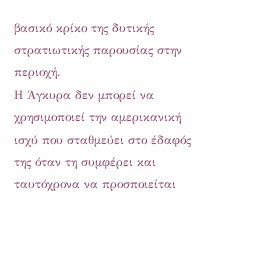βασικό κρίκο της δυτικής στρατιωτικής παρουσίας στην περιοχή.
Η Άγκυρα δεν μπορεί να χρησιμοποιεί την αμερικανική ισχύ που σταθμεύει στο έδαφός της όταν τη συμφέρει και ταυτόχρονα να προσποιείται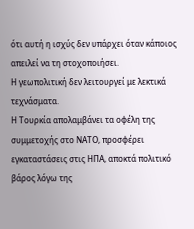ότι αυτή η ισχύς δεν υπάρχει όταν κάποιος απειλεί να τη στοχοποιήσει.
Η γεωπολιτική δεν λειτουργεί με λεκτικά τεχνάσματα.
Η Τουρκία απολαμβάνει τα οφέλη της συμμετοχής στο ΝΑΤΟ, προσφέρει εγκαταστάσεις στις ΗΠΑ, αποκτά πολιτικό βάρος λόγω της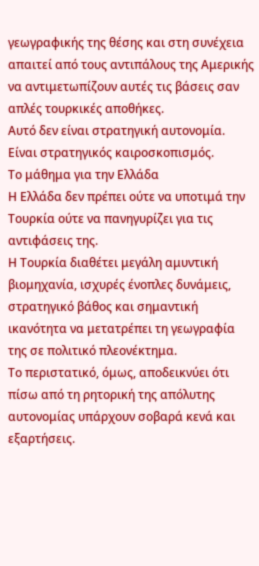γεωγραφικής της θέσης και στη συνέχεια απαιτεί από τους αντιπάλους της Αμερικής να αντιμετωπίζουν αυτές τις βάσεις σαν απλές τουρκικές αποθήκες.
Αυτό δεν είναι στρατηγική αυτονομία.
Είναι στρατηγικός καιροσκοπισμός.
Το μάθημα για την Ελλάδα
Η Ελλάδα δεν πρέπει ούτε να υποτιμά την Τουρκία ούτε να πανηγυρίζει για τις αντιφάσεις της.
Η Τουρκία διαθέτει μεγάλη αμυντική βιομηχανία, ισχυρές ένοπλες δυνάμεις, στρατηγικό βάθος και σημαντική ικανότητα να μετατρέπει τη γεωγραφία της σε πολιτικό πλεονέκτημα.
Το περιστατικό, όμως, αποδεικνύει ότι πίσω από τη ρητορική της απόλυτης αυτονομίας υπάρχουν σοβαρά κενά και εξαρτήσεις.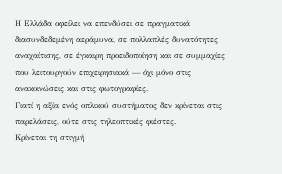Η Ελλάδα οφείλει να επενδύσει σε πραγματικά διασυνδεδεμένη αεράμυνα, σε πολλαπλές δυνατότητες αναχαίτισης, σε έγκαιρη προειδοποίηση και σε συμμαχίες που λειτουργούν επιχειρησιακά — όχι μόνο στις ανακοινώσεις και στις φωτογραφίες.
Γιατί η αξία ενός οπλικού συστήματος δεν κρίνεται στις παρελάσεις, ούτε στις τηλεοπτικές φιέστες.
Κρίνεται τη στιγμή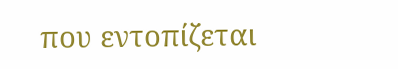που εντοπίζεται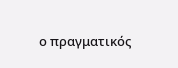ο πραγματικός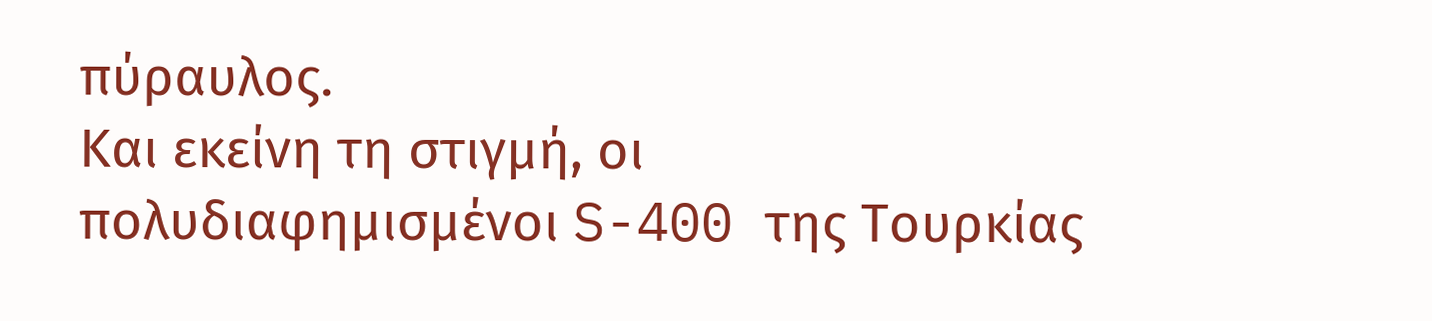πύραυλος.
Και εκείνη τη στιγμή, οι πολυδιαφημισμένοι S-400 της Τουρκίας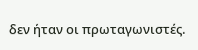δεν ήταν οι πρωταγωνιστές.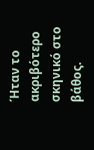Ήταν το ακριβότερο σκηνικό στο βάθος.